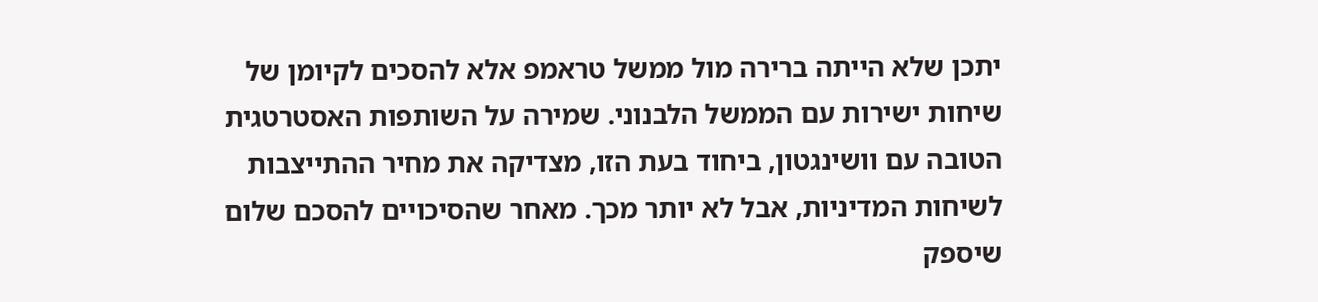יתכן שלא הייתה ברירה מול ממשל טראמפ אלא להסכים לקיומן של שיחות ישירות עם הממשל הלבנוני. שמירה על השותפות האסטרטגית הטובה עם וושינגטון, ביחוד בעת הזו, מצדיקה את מחיר ההתייצבות לשיחות המדיניות, אבל לא יותר מכך. מאחר שהסיכויים להסכם שלום שיספק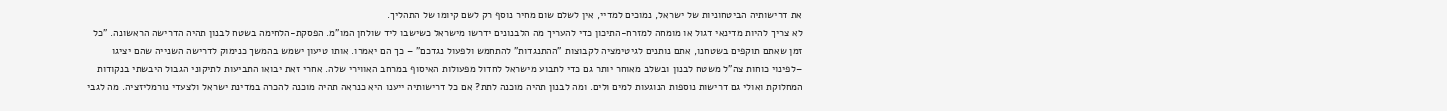את דרישותיה הביטחוניות של ישראל, נמוכים למדיי, אין לשלם שום מחיר נוסף רק לשם קיומו של התהליך.
לא צריך להיות מדינאי דגול או מומחה למזרח-התיכון כדי להעריך מה הלבנונים ידרשו מישראל כשישבו ליד שולחן המו"מ. הפסקת-הלחימה בשטח לבנון תהיה הדרישה הראשונה. "כל זמן שאתם תוקפים בשטחנו, אתם נותנים לגיטימציה לקבוצות "ההתנגדות" להתחמש ולפעול נגדכם" – כך הם יאמרו. אותו טיעון ישמש בהמשך כנימוק לדרישה השנייה שהם יציגו –לפינוי כוחות צה"ל משטח לבנון ובשלב מאוחר יותר גם כדי לתבוע מישראל לחדול מפעולות האיסוף במרחב האווירי שלה. אחרי זאת יבואו התביעות לתיקוני הגבול היבשתי בנקודות המחלוקת ואולי גם דרישות נוספות הנוגעות למים ולים. ומה לבנון תהיה מוכנה לתת? אם כל דרישותיה ייענו היא כנראה תהיה מוכנה להכרה במדינת ישראל ולצעדי נורמליזציה. מה לגבי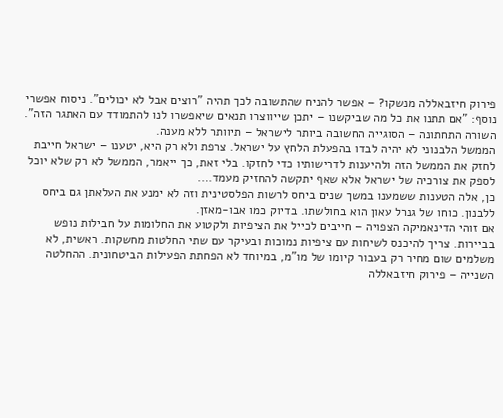פירוק חיזבאללה מנשקו? – אפשר להניח שהתשובה לכך תהיה "רוצים אבל לא יכולים". ניסוח אפשרי נוסף: "אם תתנו את כל מה שביקשנו – יתכן שייווצרו תנאים שיאפשרו לנו להתמודד עם האתגר הזה". השורה התחתונה – הסוגייה החשובה ביותר לישראל – תיוותר ללא מענה.
הממשל הלבנוני לא יהיה לבדו בהפעלת הלחץ על ישראל. צרפת ולא רק היא, יטענו – ישראל חייבת לחזק את הממשל הזה ולהיענות לדרישותיו כדי לחזקו. בלי זאת, כך ייאמר, הממשל לא רק שלא יוכל לספק את צורכיה של ישראל אלא שאף יתקשה להחזיק מעמד….
כן, אלה הטענות ששמענו במשך שנים ביחס לרשות הפלסטינית וזה לא ימנע את העלאתן גם ביחס ללבנון. כוחו של גנרל עאון הוא בחולשתו. בדיוק כמו אבו-מאזן.
אם זוהי הדינאמיקה הצפויה – חייבים לכייל את הציפיות ולקטוע את החלומות על חבילות נופש בביירות. צריך להיכנס לשיחות עם ציפיות נמוכות ובעיקר עם שתי החלטות מחשקות. ראשית, לא משלמים שום מחיר רק בעבור קיומו של מו"מ, במיוחד לא הפחתת הפעילות הביטחונית. ההחלטה השנייה – פירוק חיזבאללה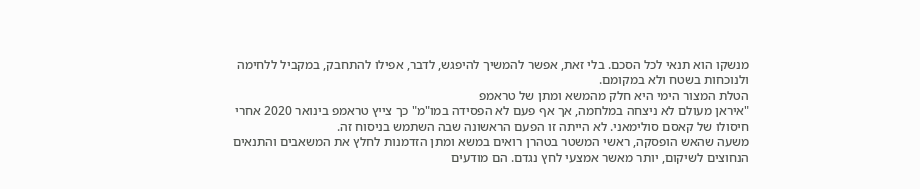מנשקו הוא תנאי לכל הסכם. בלי זאת, אפשר להמשיך להיפגש, לדבר, אפילו להתחבק, במקביל ללחימה ולנוכחות בשטח ולא במקומם.
הטלת המצור הימי היא חלק מהמשא ומתן של טראמפ
"איראן מעולם לא ניצחה במלחמה, אך אף פעם לא הפסידה במו"מ" כך צייץ טראמפ בינואר 2020 אחרי חיסולו של קאסם סולימאני. לא הייתה זו הפעם הראשונה שבה השתמש בניסוח זה.
משעה שהאש הופסקה, ראשי המשטר בטהרן רואים במשא ומתן הזדמנות לחלץ את המשאבים והתנאים הנחוצים לשיקום, יותר מאשר אמצעי לחץ נגדם. הם מודעים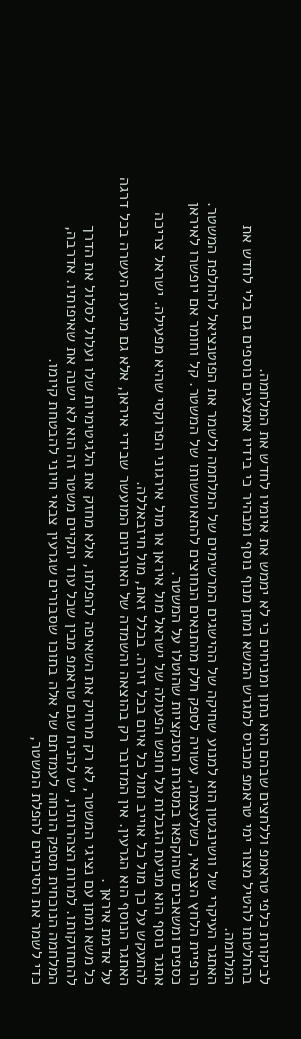לביקורת כלפי טראמפ וללחצים שבהם הוא נתון ומניחים כי לא יממש את איומיו לחדש את המלחמה.
בהחלטתו להטיל מצור ימי טראמפ מכניס למגרש המשא ומתן מנוף נוסף ומבהיר כי בידיו אמצעים נוספים גם בלי לחדש את המלחמה.
האתגר העיקרי של וושינגטון הוא למנוע שחיקה של ההישגים המרשימים של המלחמה ולשמר את הפוטנציאל להחלפת המשטר.
הרפיית הלחץ הצבאי, כשלעצמה, עשויה לספק חלק מהתנאים הנחוצים להתאוששותו של המשטר. קל וחומר אם יופשרו לאיראן כספים ומשאבים שהוקפאו במסגרת הסנקציות שהוטלו על המשטר.
אתגר נוסף הוא מניעת הגבלות על חופש הפעולה של ישראל מול איראן או מול אירגוני הפרוקסי שהיא מפעילה. ישראל צריכה להתעקש על כך מול כל אוייב ומול כל איום בכל זירה. בכלל זאת, מול חיזבאללה.
האתגר הנוסף הוא הגרעין. אין המדובר רק בהוצאה והשמדה של האורניום המועשר שבידי איראן, אלא גם מניעת העשרה בכל דרגה על אדמת איראן .
כל משא ומתן עם נציגי המשטר, לא רק מרחיק את השאיפה להפלתו, אלא מחזק את הלגיטימיות שלו ועלול לסלול את הדרך להתחזקותו. למרות הצהרותיו, יש להניח שגם טראמפ מבין שכל עוד יתקיים משטר זה הוא לא ישנה את שאיפותיו. אדרבה, המלחמה הנוכחית תספק הוכחה לעמדתם של אלה בתוכו שסבורים שגרעין צבאי חיוני להבטחת קיומו.
כדי לשמר את הסיכויים להפלת המשטר,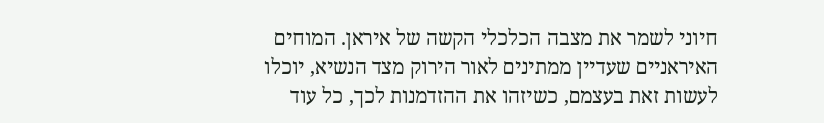חיוני לשמר את מצבה הכלכלי הקשה של איראן. המוחים האיראניים שעדיין ממתינים לאור הירוק מצד הנשיא, יוכלו לעשות זאת בעצמם, כשיזהו את ההזדמנות לכך, כל עוד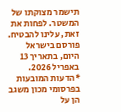תישמר מצוקתו של המשטר. לפחות את זאת, עלינו להבטיח.
פורסם בישראל היום, בתאריך 13 באפריל 2026.
*הדעות המובעות בפרסומי מכון משגב הן על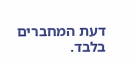דעת המחברים בלבד.